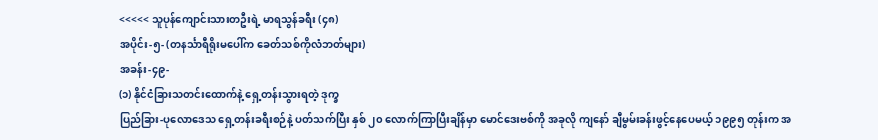<<<<< သူပုန်ကျောင်းသားတဦးရဲ့ မာရသွန်ခရီး (၄၈)
အပိုင်း-၅- (တနင်္သာရီရိုးမပေါ်က ခေတ်သစ်ကိုလံဘတ်များ)
အခန်း-၄၉-
(၁) နိုင်ငံခြားသတင်းထောက်နဲ့ ရှေ့တန်းသွားရတဲ့ ဒုက္ခ
ပြည်ခြား-ပုလောဒေသ ရှေ့တန်းခရီးစဉ်နဲ့ ပတ်သက်ပြီး နှစ် ၂၀ လောက်ကြာပြီးချိန်မှာ မောင်ဒေးဗစ်ကို အခုလို ကျနော် ချီမွမ်းခန်းဖွင့်နေပေမယ့် ၁၉၉၅ တုန်းက အ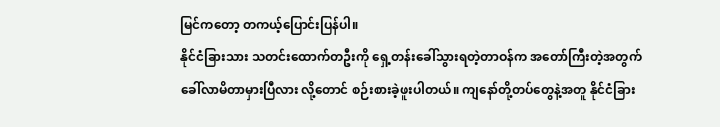မြင်ကတော့ တကယ့်ပြောင်းပြန်ပါ။
နိုင်ငံခြားသား သတင်းထောက်တဦးကို ရှေ့တန်းခေါ်သွားရတဲ့တာဝန်က အတော်ကြီးတဲ့အတွက် ခေါ်လာမိတာမှားပြီလား လို့တောင် စဉ်းစားခဲ့ဖူးပါတယ်။ ကျနော်တို့တပ်တွေနဲ့အတူ နိုင်ငံခြား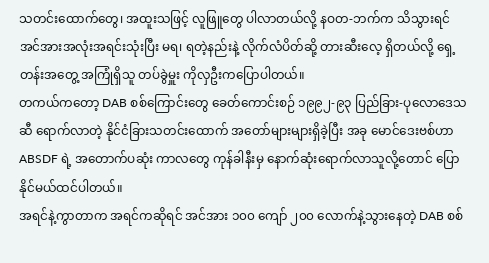သတင်းထောက်တွေ၊ အထူးသဖြင့် လူဖြူတွေ ပါလာတယ်လို့ နဝတ-ဘက်က သိသွားရင် အင်အားအလုံးအရင်းသုံးပြီး မရ၊ ရတဲ့နည်းနဲ့ လိုက်လံပိတ်ဆို့ တားဆီးလေ့ ရှိတယ်လို့ ရှေ့တန်းအတွေ့ အကြုံရှိသူ တပ်ခွဲမှူး ကိုလှဦးကပြောပါတယ်။
တကယ်ကတော့ DAB စစ်ကြောင်းတွေ ခေတ်ကောင်းစဉ် ၁၉၉၂-၉၃ ပြည်ခြား-ပုလောဒေသဆီ ရောက်လာတဲ့ နိုင်ငံခြားသတင်းထောက် အတော်များများရှိခဲ့ပြီး အခု မောင်ဒေးဗစ်ဟာ ABSDF ရဲ့ အတောက်ပဆုံး ကာလတွေ ကုန်ခါနီးမှ နောက်ဆုံးရောက်လာသူလို့တောင် ပြောနိုင်မယ်ထင်ပါတယ်။
အရင်နဲ့ကွာတာက အရင်ကဆိုရင် အင်အား ၁၀၀ ကျော် ၂၀၀ လောက်နဲ့သွားနေတဲ့ DAB စစ်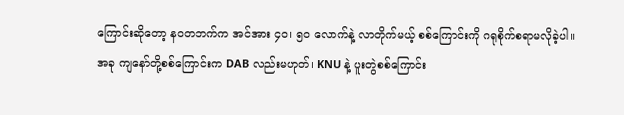ကြောင်းဆိုတော့ နဝတဘက်က အင်အား ၄၀၊ ၅၀ လောက်နဲ့ လာတိုက်မယ့် စစ်ကြောင်းကို ဂရုစိုက်စရာမလိုခဲ့ပါ။
အခု ကျနော်တို့စစ်ကြောင်းက DAB လည်းမဟုတ်၊ KNU နဲ့ ပူးတွဲစစ်ကြောင်း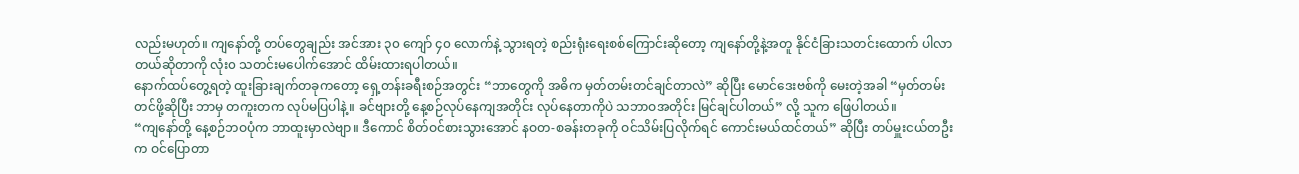လည်းမဟုတ်။ ကျနော်တို့ တပ်တွေချည်း အင်အား ၃၀ ကျော် ၄၀ လောက်နဲ့ သွားရတဲ့ စည်းရုံးရေးစစ်ကြောင်းဆိုတော့ ကျနော်တို့နဲ့အတူ နိုင်ငံခြားသတင်းထောက် ပါလာတယ်ဆိုတာကို လုံး၀ သတင်းမပေါက်အောင် ထိမ်းထားရပါတယ်။
နောက်ထပ်တွေ့ရတဲ့ ထူးခြားချက်တခုကတော့ ရှေ့တန်းခရီးစဉ်အတွင်း “ဘာတွေကို အဓိက မှတ်တမ်းတင်ချင်တာလဲ” ဆိုပြီး မောင်ဒေးဗစ်ကို မေးတဲ့အခါ “မှတ်တမ်းတင်ဖို့ဆိုပြီး ဘာမှ တကူးတက လုပ်မပြပါနဲ့။ ခင်ဗျားတို့ နေ့စဉ်လုပ်နေကျအတိုင်း လုပ်နေတာကိုပဲ သဘာဝအတိုင်း မြင်ချင်ပါတယ်” လို့ သူက ဖြေပါတယ်။
“ကျနော်တို့ နေ့စဉ်ဘဝပုံက ဘာထူးမှာလဲဗျာ။ ဒီကောင် စိတ်ဝင်စားသွားအောင် နဝတ-စခန်းတခုကို ဝင်သိမ်းပြလိုက်ရင် ကောင်းမယ်ထင်တယ်” ဆိုပြီး တပ်မှူးငယ်တဦးက ဝင်ပြောတာ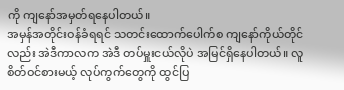ကို ကျနော်အမှတ်ရနေပါတယ်။
အမှန်အတိုင်းဝန်ခံရရင် သတင်းထောက်ပေါက်စ ကျနော်ကိုယ်တိုင်လည်း အဲဒီကာလက အဲဒီ တပ်မှူးငယ်လိုပဲ အမြင်ရှိနေပါတယ်။ လူစိတ်ဝင်စားမယ့် လုပ်ကွက်တွေကို ထွင်ပြ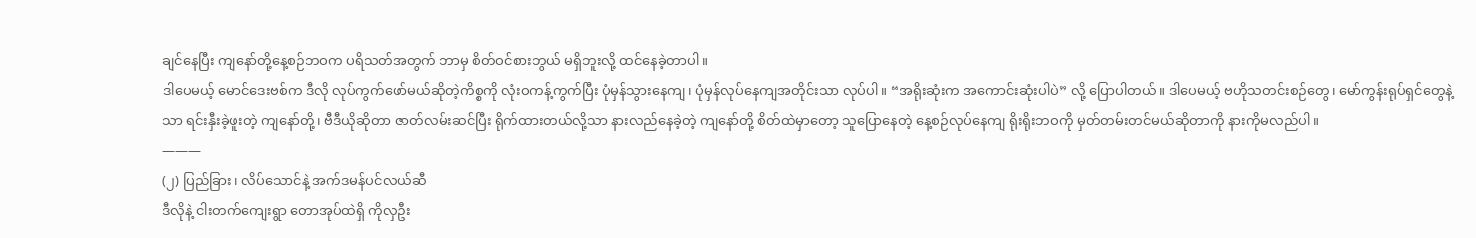ချင်နေပြီး ကျနော်တို့နေ့စဉ်ဘဝက ပရိသတ်အတွက် ဘာမှ စိတ်ဝင်စားဘွယ် မရှိဘူးလို့ ထင်နေခဲ့တာပါ။
ဒါပေမယ့် မောင်ဒေးဗစ်က ဒီလို လုပ်ကွက်ဖော်မယ်ဆိုတဲ့ကိစ္စကို လုံးဝကန့်ကွက်ပြီး ပုံမှန်သွားနေကျ၊ ပုံမှန်လုပ်နေကျအတိုင်းသာ လုပ်ပါ။ “အရိုးဆုံးက အကောင်းဆုံးပါပဲ” လို့ ပြောပါတယ်။ ဒါပေမယ့် ဗဟိုသတင်းစဉ်တွေ၊ မော်ကွန်းရုပ်ရှင်တွေနဲ့သာ ရင်းနှီးခဲ့ဖူးတဲ့ ကျနော်တို့၊ ဗီဒီယိုဆိုတာ ဇာတ်လမ်းဆင်ပြီး ရိုက်ထားတယ်လို့သာ နားလည်နေခဲ့တဲ့ ကျနော်တို့ စိတ်ထဲမှာတော့ သူပြောနေတဲ့ နေ့စဉ်လုပ်နေကျ ရိုးရိုးဘဝကို မှတ်တမ်းတင်မယ်ဆိုတာကို နားကိုမလည်ပါ။
———
(၂) ပြည်ခြား၊ လိပ်သောင်နဲ့ အက်ဒမန်ပင်လယ်ဆီ
ဒီလိုနဲ့ ငါးတက်ကျေးရွာ တောအုပ်ထဲရှိ ကိုလှဦး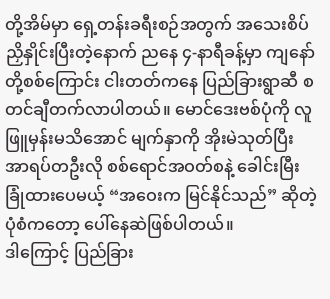တို့အိမ်မှာ ရှေ့တန်းခရီးစဉ်အတွက် အသေးစိပ် ညှိနှိုင်းပြီးတဲ့နောက် ညနေ ၄-နာရီခန့်မှာ ကျနော်တို့စစ်ကြောင်း ငါးတတ်ကနေ ပြည်ခြားရွာဆီ စတင်ချီတက်လာပါတယ်။ မောင်ဒေးဗစ်ပုံကို လူဖြူမှန်းမသိအောင် မျက်နှာကို အိုးမဲသုတ်ပြီး အာရပ်တဦးလို စစ်ရောင်အဝတ်စနဲ့ ခေါင်းမြီးခြုံထားပေမယ့် “အဝေးက မြင်နိုင်သည်” ဆိုတဲ့ ပုံစံကတော့ ပေါ်နေဆဲဖြစ်ပါတယ်။
ဒါကြောင့် ပြည်ခြား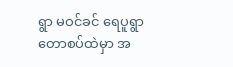ရွာ မဝင်ခင် ရေပူရွာ တောစပ်ထဲမှာ အ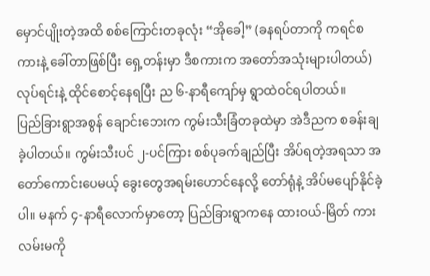မှောင်ပျိုးတဲ့အထိ စစ်ကြောင်းတခုလုံး “အိုခေါ့” (ခနရပ်တာကို ကရင်စကားနဲ့ ခေါ်တာဖြစ်ပြီး ရှေ့တန်းမှာ ဒီစကားက အတော်အသုံးများပါတယ်) လုပ်ရင်းနဲ့ ထိုင်စောင့်နေရပြီး ည ၆-နာရီကျော်မှ ရွာထဲဝင်ရပါတယ်။
ပြည်ခြားရွာအစွန် ချောင်းဘေးက ကွမ်းသီးခြံတခုထဲမှာ အဲဒီညက စခန်းချခဲ့ပါတယ်။ ကွမ်းသီးပင် ၂-ပင်ကြား စစ်ပုခက်ချည်ပြီး အိပ်ရတဲ့အရသာ အတော်ကောင်းပေမယ့် ခွေးတွေအရမ်းဟောင်နေလို့ တော်ရုံနဲ့ အိပ်မပျော်နိုင်ခဲ့ပါ။ မနက် ၄-နာရီလောက်မှာတော့ ပြည်ခြားရွာကနေ ထားဝယ်-မြိတ် ကားလမ်းမကို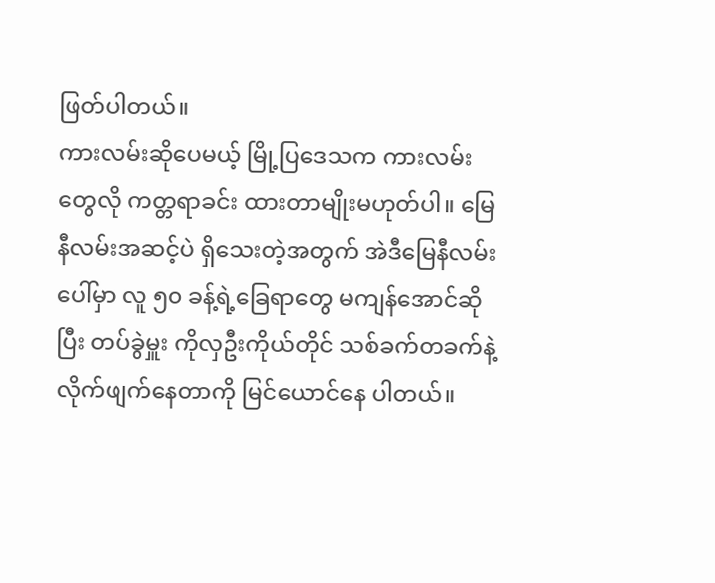ဖြတ်ပါတယ်။
ကားလမ်းဆိုပေမယ့် မြို့ပြဒေသက ကားလမ်းတွေလို ကတ္တရာခင်း ထားတာမျိုးမဟုတ်ပါ။ မြေနီလမ်းအဆင့်ပဲ ရှိသေးတဲ့အတွက် အဲဒီမြေနီလမ်းပေါ်မှာ လူ ၅၀ ခန့်ရဲ့ခြေရာတွေ မကျန်အောင်ဆိုပြီး တပ်ခွဲမှူး ကိုလှဦးကိုယ်တိုင် သစ်ခက်တခက်နဲ့ လိုက်ဖျက်နေတာကို မြင်ယောင်နေ ပါတယ်။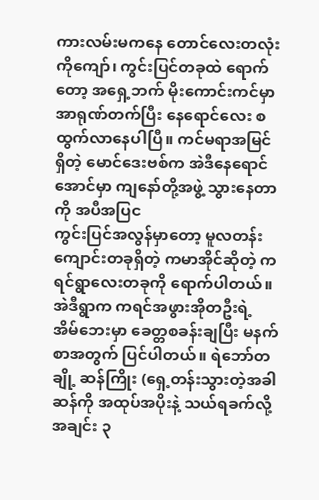ကားလမ်းမကနေ တောင်လေးတလုံးကိုကျော်၊ ကွင်းပြင်တခုထဲ ရောက်တော့ အရှေ့ဘက် မိုးကောင်းကင်မှာ အာရုဏ်တက်ပြီး နေရောင်လေး စထွက်လာနေပါပြီ။ ကင်မရာအမြင်ရှိတဲ့ မောင်ဒေးဗစ်က အဲဒီနေရောင်အောင်မှာ ကျနော်တို့အဖွဲ့ သွားနေတာကို အပီအပြင
ကွင်းပြင်အလွန်မှာတော့ မူလတန်းကျောင်းတခုရှိတဲ့ ကမာအိုင်ဆိုတဲ့ ကရင်ရွာလေးတခုကို ရောက်ပါတယ်။ အဲဒီရွာက ကရင်အဖွားအိုတဦးရဲ့ အိမ်ဘေးမှာ ခေတ္တစခန်းချပြီး မနက်စာအတွက် ပြင်ပါတယ်။ ရဲဘော်တချို့ ဆန်ကြိုး (ရှေ့တန်းသွားတဲ့အခါ ဆန်ကို အထုပ်အပိုးနဲ့ သယ်ရခက်လို့ အချင်း ၃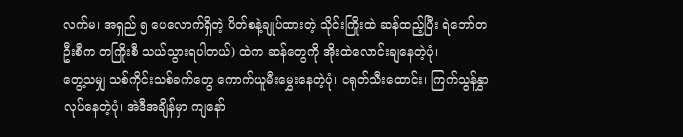လက်မ၊ အရှည် ၅ ပေလောက်ရှိတဲ့ ပိတ်စနဲ့ချုပ်ထားတဲ့ သိုင်းကြိုးထဲ ဆန်ထည့်ပြီး ရဲဘော်တဦးစီက တကြိုးစီ သယ်သွားရပါတယ်) ထဲက ဆန်တွေကို အိုးထဲလောင်းချနေတဲ့ပုံ၊
တွေ့သမျှ သစ်ကိုင်းသစ်ခက်တွေ ကောက်ယူမီးမွှေးနေတဲ့ပုံ၊ ငရုတ်သီးထောင်း၊ ကြက်သွန်နွှာလုပ်နေတဲ့ပုံ၊ အဲဒီအချိန်မှာ ကျနော်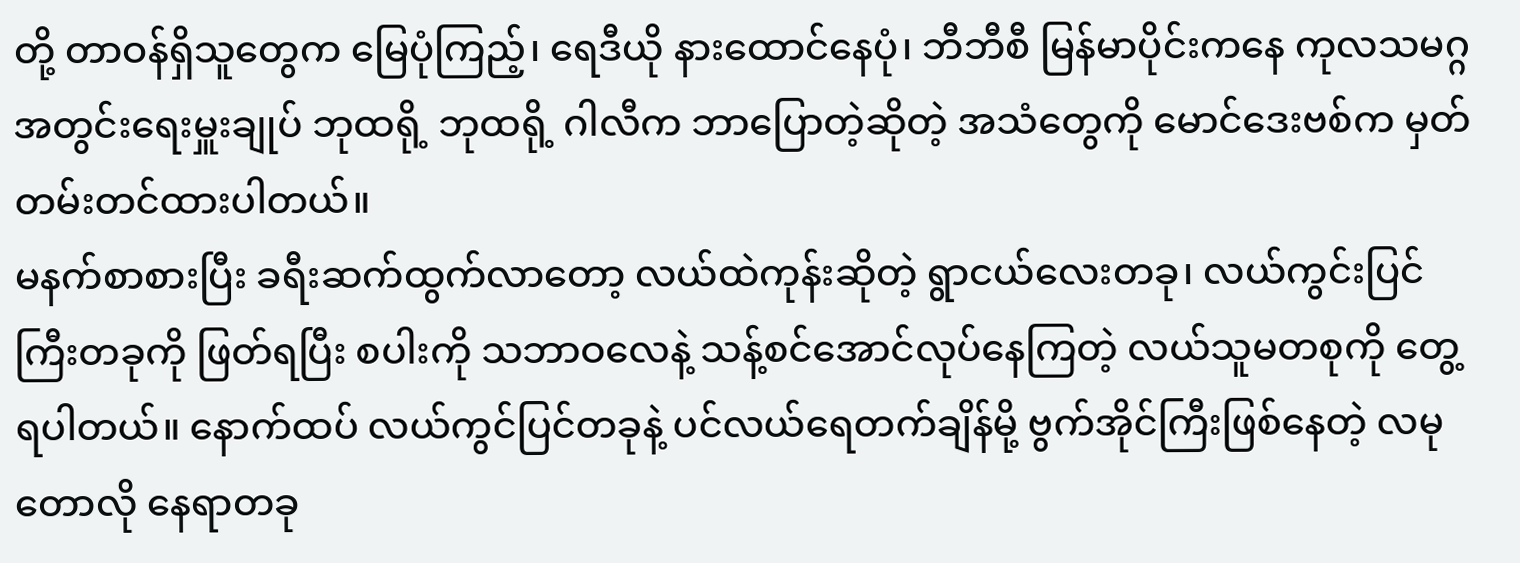တို့ တာဝန်ရှိသူတွေက မြေပုံကြည့်၊ ရေဒီယို နားထောင်နေပုံ၊ ဘီဘီစီ မြန်မာပိုင်းကနေ ကုလသမဂ္ဂ အတွင်းရေးမှူးချုပ် ဘုထရို့ ဘုထရို့ ဂါလီက ဘာပြောတဲ့ဆိုတဲ့ အသံတွေကို မောင်ဒေးဗစ်က မှတ်တမ်းတင်ထားပါတယ်။
မနက်စာစားပြီး ခရီးဆက်ထွက်လာတော့ လယ်ထဲကုန်းဆိုတဲ့ ရွာငယ်လေးတခု၊ လယ်ကွင်းပြင်ကြီးတခုကို ဖြတ်ရပြီး စပါးကို သဘာဝလေနဲ့ သန့်စင်အောင်လုပ်နေကြတဲ့ လယ်သူမတစုကို တွေ့ရပါတယ်။ နောက်ထပ် လယ်ကွင်ပြင်တခုနဲ့ ပင်လယ်ရေတက်ချိန်မို့ ဗွက်အိုင်ကြီးဖြစ်နေတဲ့ လမုတောလို နေရာတခု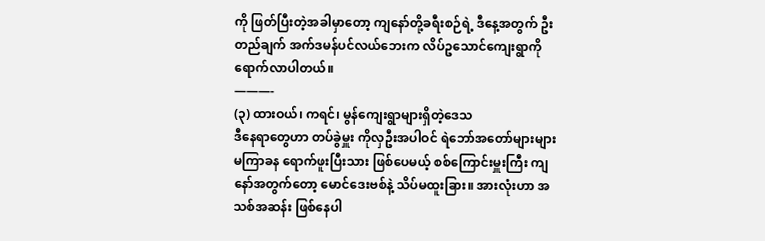ကို ဖြတ်ပြီးတဲ့အခါမှာတော့ ကျနော်တို့ခရီးစဉ်ရဲ့ ဒီနေ့အတွက် ဦးတည်ချက် အက်ဒမန်ပင်လယ်ဘေးက လိပ်ဥသောင်ကျေးရွာကို ရောက်လာပါတယ်။
———-
(၃) ထားဝယ်၊ ကရင်၊ မွန်ကျေးရွာများရှိတဲ့ဒေသ
ဒီနေရာတွေဟာ တပ်ခွဲမှူး ကိုလှဦးအပါဝင် ရဲဘော်အတော်များများ မကြာခန ရောက်ဖူးပြီးသား ဖြစ်ပေမယ့် စစ်ကြောင်းမှူးကြီး ကျနော်အတွက်တော့ မောင်ဒေးဗစ်နဲ့ သိပ်မထူးခြား။ အားလုံးဟာ အသစ်အဆန်း ဖြစ်နေပါ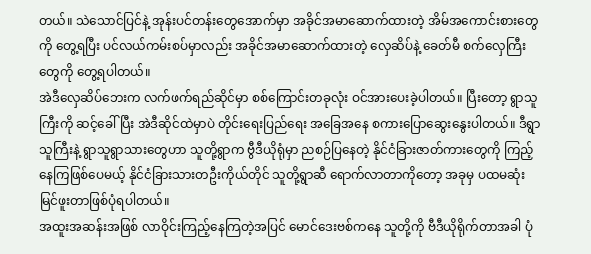တယ်။ သဲသောင်ပြင်နဲ့ အုန်းပင်တန်းတွေအောက်မှာ အခိုင်အမာဆောက်ထားတဲ့ အိမ်အကောင်းစားတွေကို တွေ့ရပြီး ပင်လယ်ကမ်းစပ်မှာလည်း အခိုင်အမာဆောက်ထားတဲ့ လှေဆိပ်နဲ့ ခေတ်မီ စက်လှေကြီးတွေကို တွေ့ရပါတယ်။
အဲဒီလှေဆိပ်ဘေးက လက်ဖက်ရည်ဆိုင်မှာ စစ်ကြောင်းတခုလုံး ဝင်အားပေးခဲ့ပါတယ်။ ပြီးတော့ ရွာသူကြီးကို ဆင့်ခေါ်ပြီး အဲဒီဆိုင်ထဲမှာပဲ တိုင်းရေးပြည်ရေး အခြေအနေ စကားပြောဆွေးနွေးပါတယ်။ ဒီရွာသူကြီးနဲ့ ရွာသူရွာသားတွေဟာ သူတို့ရွာက ဗွီဒီယိုရုံမှာ ညစဉ်ပြနေတဲ့ နိုင်ငံခြားဇာတ်ကားတွေကို ကြည့်နေကြဖြစ်ပေမယ့် နိုင်ငံခြားသားတဦးကိုယ်တိုင် သူတို့ရွာဆီ ရောက်လာတာကိုတော့ အခုမှ ပထမဆုံး မြင်ဖူးတာဖြစ်ပုံရပါတယ်။
အထူးအဆန်းအဖြစ် လာဝိုင်းကြည့်နေကြတဲ့အပြင် မောင်ဒေးဗစ်ကနေ သူတို့ကို ဗီဒီယိုရိုက်တာအခါ ပုံ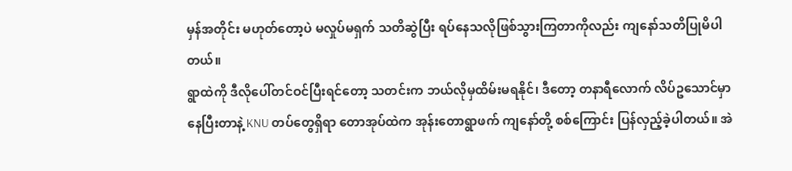မှန်အတိုင်း မဟုတ်တော့ပဲ မလှုပ်မရှက် သတိဆွဲပြီး ရပ်နေသလိုဖြစ်သွားကြတာကိုလည်း ကျနော်သတိပြုမိပါတယ်။
ရွာထဲကို ဒီလိုပေါ်တင်ဝင်ပြီးရင်တော့ သတင်းက ဘယ်လိုမှထိမ်းမရနိုင်၊ ဒီတော့ တနာရီလောက် လိပ်ဥသောင်မှာ နေပြီးတာနဲ့ KNU တပ်တွေရှိရာ တောအုပ်ထဲက အုန်းတောရွာဖက် ကျနော်တို့ စစ်ကြောင်း ပြန်လှည့်ခဲ့ပါတယ်။ အဲ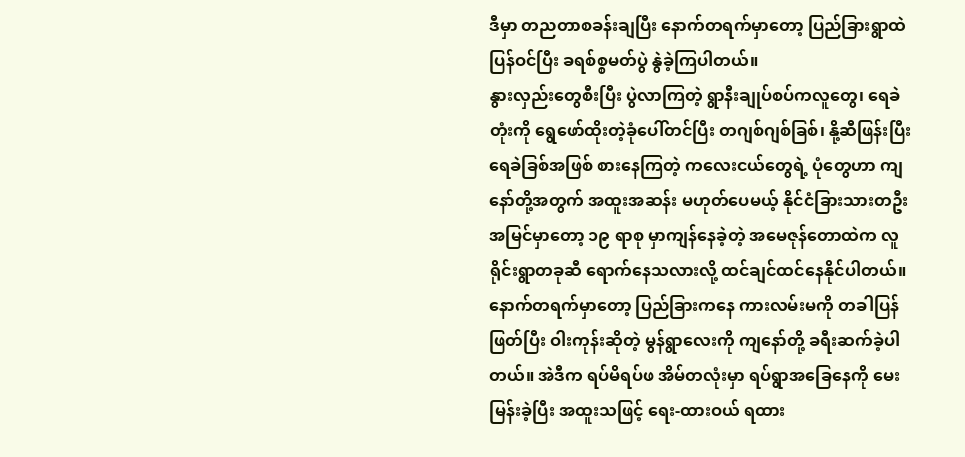ဒီမှာ တညတာစခန်းချပြီး နောက်တရက်မှာတော့ ပြည်ခြားရွာထဲ ပြန်ဝင်ပြီး ခရစ်စ္စမတ်ပွဲ နွဲခဲ့ကြပါတယ်။
နွားလှည်းတွေစီးပြီး ပွဲလာကြတဲ့ ရွာနီးချုပ်စပ်ကလူတွေ၊ ရေခဲတုံးကို ရွေဖော်ထိုးတဲ့ခုံပေါ်တင်ပြီး တဂျစ်ဂျစ်ခြစ်၊ နို့ဆီဖြန်းပြီး ရေခဲခြစ်အဖြစ် စားနေကြတဲ့ ကလေးငယ်တွေရဲ့ ပုံတွေဟာ ကျနော်တို့အတွက် အထူးအဆန်း မဟုတ်ပေမယ့် နိုင်ငံခြားသားတဦး အမြင်မှာတော့ ၁၉ ရာစု မှာကျန်နေခဲ့တဲ့ အမေဇုန်တောထဲက လူရိုင်းရွာတခုဆီ ရောက်နေသလားလို့ ထင်ချင်ထင်နေနိုင်ပါတယ်။
နောက်တရက်မှာတော့ ပြည်ခြားကနေ ကားလမ်းမကို တခါပြန်ဖြတ်ပြီး ဝါးကုန်းဆိုတဲ့ မွန်ရွာလေးကို ကျနော်တို့ ခရီးဆက်ခဲ့ပါတယ်။ အဲဒီက ရပ်မိရပ်ဖ အိမ်တလုံးမှာ ရပ်ရွာအခြေနေကို မေးမြန်းခဲ့ပြီး အထူးသဖြင့် ရေး-ထားဝယ် ရထား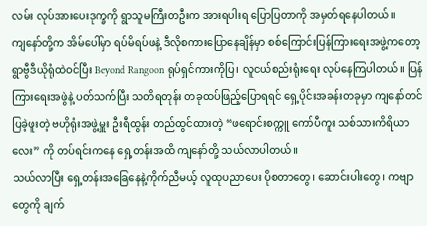လမ်း လုပ်အားပေးဒုက္ခကို ရွာသူမကြီးတဦးက အားရပါးရ ပြောပြတာကို အမှတ်ရနေပါတယ်။
ကျနော်တို့က အိမ်ပေါ်မှာ ရပ်မိရပ်ဖနဲ့ ဒီလိုစကားပြောနေချိန်မှာ စစ်ကြောင်းပြန်ကြားရေးအဖွဲ့ကတော့ ရွာဗွီဒီယိုရုံထဲဝင်ပြီး Beyond Rangoon ရုပ်ရှင်ကားကိုပြ၊ လူငယ်စည်းရုံးရေး လုပ်နေကြပါတယ်။ ပြန်ကြားရေးအဖွဲနဲ့ ပတ်သက်ပြီး သတိရတုန်း တခုထပ်ဖြည့်ပြောရရင် ရှေ့ပိုင်းအခန်းတခုမှာ ကျနော်တင်ပြခဲ့ဖူးတဲ့ ဗဟိုရုံးအဖွဲ့မှူး ဦးရီထွန်း တည်ထွင်ထားတဲ့ “ဖရောင်းစက္ကူ ကော်ပီကူး သစ်သားကိရိယာလေး” ကို တပ်ရင်းကနေ ရှေ့တန်းအထိ ကျနော်တို့ သယ်လာပါတယ်။
သယ်လာပြီး ရှေ့တန်းအခြေနေနဲ့ကိုက်ညီမယ့် လူထုပညာပေး ပိုစတာတွေ၊ ဆောင်းပါးတွေ၊ ကဗျာတွေကို ချက်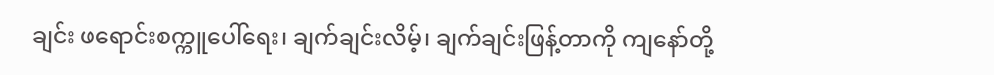ချင်း ဖရောင်းစက္ကူပေါ်ရေး၊ ချက်ချင်းလိမ့်၊ ချက်ချင်းဖြန့်တာကို ကျနော်တို့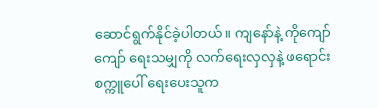ဆောင်ရွက်နိုင်ခဲ့ပါတယ်။ ကျနော်နဲ့ ကိုကျော်ကျော် ရေးသမျှကို လက်ရေးလှလှနဲ့ ဖရောင်းစက္ကူပေါ် ရေးပေးသူက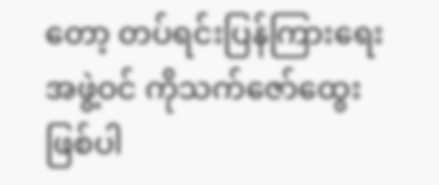တော့ တပ်ရင်းပြန်ကြားရေးအဖွဲ့ဝင် ကိုသက်ဇော်ထွေး ဖြစ်ပါ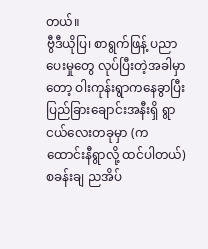တယ်။
ဗွီဒီယိုပြ၊ စာရွက်ဖြန့် ပညာပေးမှုတွေ လုပ်ပြီးတဲ့အခါမှာတော့ ဝါးကုန်းရွာကနေခွာပြီး ပြည်ခြားချောင်းအနီးရှိ ရွာငယ်လေးတခုမှာ (ကထောင်းနီရွာလို့ ထင်ပါတယ်) စခန်းချ ညအိပ်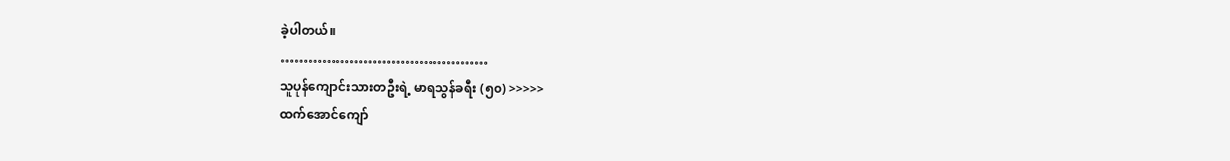ခဲ့ပါတယ်။
………………………………………
သူပုန်ကျောင်းသားတဦးရဲ့ မာရသွန်ခရီး (၅၀) >>>>>
ထက်အောင်ကျော်